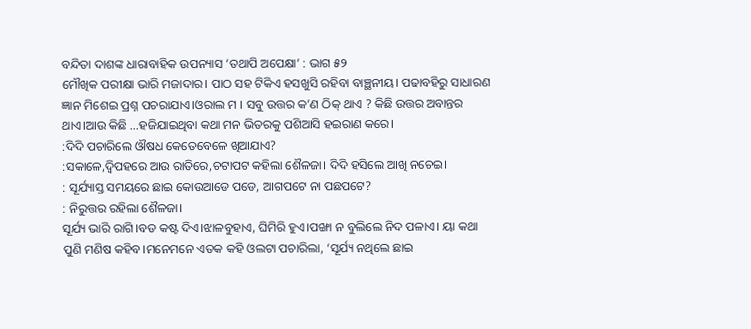ବନ୍ଦିତା ଦାଶଙ୍କ ଧାରାବାହିକ ଉପନ୍ୟାସ ‘ତଥାପି ଅପେକ୍ଷା’ : ଭାଗ ୫୨
ମୌଖିକ ପରୀକ୍ଷା ଭାରି ମଜାଦାର। ପାଠ ସହ ଟିକିଏ ହସଖୁସି ରହିବା ବାଞ୍ଛନୀୟ। ପଢାବହିରୁ ସାଧାରଣ ଜ୍ଞାନ ମିଶେଇ ପ୍ରଶ୍ନ ପଚରାଯାଏ।ଓରାଲ ମ । ସବୁ ଉତ୍ତର କ’ଣ ଠିକ୍ ଥାଏ ? କିଛି ଉତ୍ତର ଅବାନ୍ତର ଥାଏ।ଆଉ କିଛି …ହଜିଯାଇଥିବା କଥା ମନ ଭିତରକୁ ପଶିଆସି ହଇରାଣ କରେ।
:ଦିଦି ପଚାରିଲେ ଔଷଧ କେତେବେଳେ ଖିଆଯାଏ?
:ସକାଳେ,ଦ୍ବିପହରେ ଆଉ ରାତିରେ,ଚଟାପଟ କହିଲା ଶୈଳଜା। ଦିଦି ହସିଲେ ଆଖି ନଚେଇ।
: ସୂର୍ଯ୍ୟାସ୍ତ ସମୟରେ ଛାଇ କୋଉଆଡେ ପଡେ, ଆଗପଟେ ନା ପଛପଟେ?
: ନିରୁତ୍ତର ରହିଲା ଶୈଳଜା।
ସୂର୍ଯ୍ୟ ଭାରି ରାଗି।ବଡ କଷ୍ଟ ଦିଏ।ଝାଳବୁହାଏ, ଘିମିରି ହୁଏ।ପଙ୍ଖା ନ ବୁଲିଲେ ନିଦ ପଳାଏ। ୟା କଥା ପୁଣି ମଣିଷ କହିବ।ମନେମନେ ଏତକ କହି ଓଲଟା ପଚାରିଲା, ‘ସୂର୍ଯ୍ୟ ନଥିଲେ ଛାଇ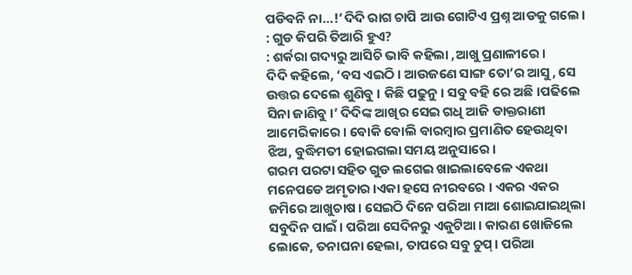ପଡିବନି ନା…!’ଦିଦି ରାଗ ଚାପି ଆଉ ଗୋଟିଏ ପ୍ରଶ୍ନ ଆଡକୁ ଗଲେ।
: ଗୁଡ କିପରି ତିଆରି ହୁଏ?
: ଶର୍କରା ଗଦ୍ୟରୁ ଆସିଚି ଭାବି କହିଲା ,ଆଖୁ ପ୍ରଣାଳୀରେ।
ଦିଦି କହିଲେ, ‘ବସ ଏଇଠି। ଆଉଜଣେ ସାଙ୍ଗ ତୋ’ର ଆସୁ, ସେ ଉତ୍ତର ଦେଲେ ଶୁଣିବୁ। କିଛି ପଢୁନୁ। ସବୁ ବହି ରେ ଅଛି।ପଢିଲେ ସିନା ଜାଣିବୁ।’ ଦିଦିଙ୍କ ଆଖିର ସେଇ ଗଧି ଆଜି ଡାକ୍ତରାଣୀ ଆମେରିକାରେ। ବୋକି ବୋଲି ବାରମ୍ବାର ପ୍ରମାଣିତ ହେଉଥିବା ଝିଅ, ବୁଦ୍ଧିମତୀ ହୋଇଗଲା ସମୟ ଅନୁସାରେ ।
ଗରମ ପରଟା ସହିତ ଗୁଡ ଲଗେଇ ଖାଇଲାବେଳେ ଏକଥା ମନେପଡେ ଅମୃତାର ।ଏକା ହସେ ନୀରବରେ । ଏକର ଏକର ଜମିରେ ଆଖୁଚାଷ। ସେଇଠି ଦିନେ ପରିଆ ମାଆ ଶୋଇଯାଇଥିଲା ସବୁଦିନ ପାଇଁ। ପରିଆ ସେଦିନରୁ ଏକୁଟିଆ। କାରଣ ଖୋଜିଲେ ଲୋକେ, ତନାଘନା ହେଲା, ତାପରେ ସବୁ ଚୁପ୍। ପରିଆ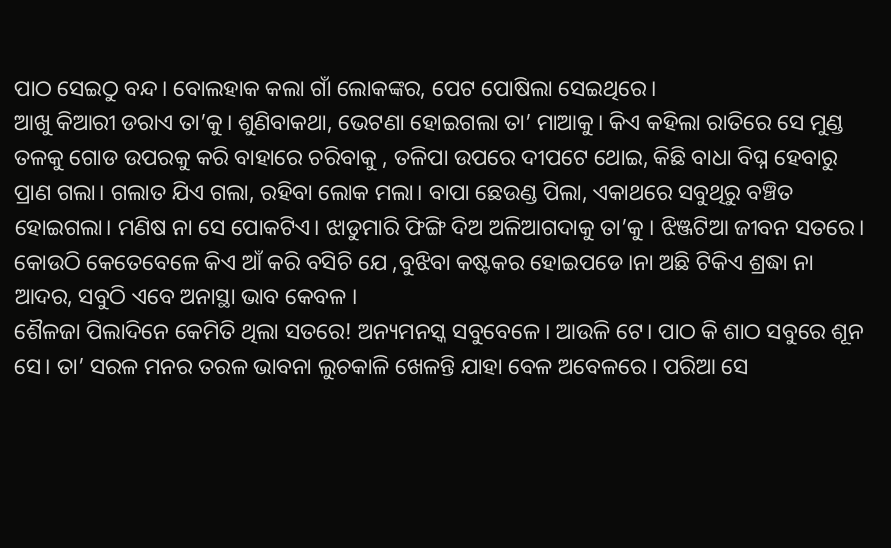ପାଠ ସେଇଠୁ ବନ୍ଦ। ବୋଲହାକ କଲା ଗାଁ ଲୋକଙ୍କର, ପେଟ ପୋଷିଲା ସେଇଥିରେ।
ଆଖୁ କିଆରୀ ଡରାଏ ତା’କୁ। ଶୁଣିବାକଥା, ଭେଟଣା ହୋଇଗଲା ତା’ ମାଆକୁ। କିଏ କହିଲା ରାତିରେ ସେ ମୁଣ୍ଡ ତଳକୁ ଗୋଡ ଉପରକୁ କରି ବାହାରେ ଚରିବାକୁ , ତଳିପା ଉପରେ ଦୀପଟେ ଥୋଇ, କିଛି ବାଧା ବିଘ୍ନ ହେବାରୁ ପ୍ରାଣ ଗଲା। ଗଲାତ ଯିଏ ଗଲା, ରହିବା ଲୋକ ମଲା। ବାପା ଛେଉଣ୍ଡ ପିଲା, ଏକାଥରେ ସବୁଥିରୁ ବଞ୍ଚିତ ହୋଇଗଲା। ମଣିଷ ନା ସେ ପୋକଟିଏ। ଝାଡୁମାରି ଫିଙ୍ଗି ଦିଅ ଅଳିଆଗଦାକୁ ତା’କୁ । ଝିଞ୍ଜଟିଆ ଜୀବନ ସତରେ। କୋଉଠି କେତେବେଳେ କିଏ ଆଁ କରି ବସିଚି ଯେ ,ବୁଝିବା କଷ୍ଟକର ହୋଇପଡେ।ନା ଅଛି ଟିକିଏ ଶ୍ରଦ୍ଧା ନା ଆଦର, ସବୁଠି ଏବେ ଅନାସ୍ଥା ଭାବ କେବଳ ।
ଶୈଳଜା ପିଲାଦିନେ କେମିତି ଥିଲା ସତରେ! ଅନ୍ୟମନସ୍କ ସବୁବେଳେ। ଆଉଳି ଟେ। ପାଠ କି ଶାଠ ସବୁରେ ଶୂନ ସେ। ତା’ ସରଳ ମନର ତରଳ ଭାବନା ଲୁଚକାଳି ଖେଳନ୍ତି ଯାହା ବେଳ ଅବେଳରେ । ପରିଆ ସେ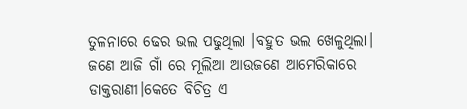ତୁଳନାରେ ଢେର ଭଲ ପଢୁଥିଲା ।ବହୁତ ଭଲ ଖେଳୁଥିଲା। ଜଣେ ଆଜି ଗାଁ ରେ ମୂଲିଆ ଆଉଜଣେ ଆମେରିକାରେ ଡାକ୍ତରାଣୀ।କେତେ ବିଚିତ୍ର ଏ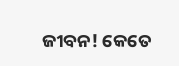ଜୀବନ! କେତେ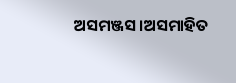ଅସମଞ୍ଜସ।ଅସମାହିତ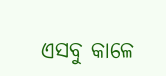ଏସବୁ କାଳେ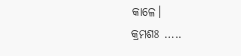କାଳେ।
କ୍ରମଶଃ …..